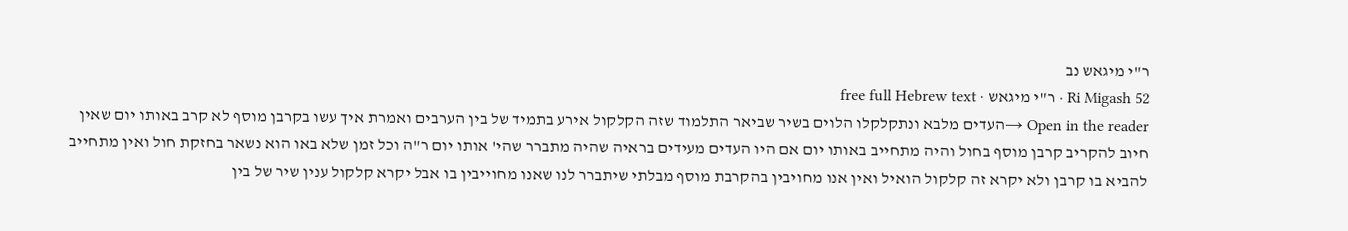ר"י מיגאש נב
Ri Migash 52 · ר"י מיגאש · free full Hebrew text
Open in the reader →העדים מלבא ונתקלקלו הלוים בשיר שביאר התלמוד שזה הקלקול אירע בתמיד של בין הערבים ואמרת איך עשו בקרבן מוסף לא קרב באותו יום שאין חיוב להקריב קרבן מוסף בחול והיה מתחייב באותו יום אם היו העדים מעידים בראיה שהיה מתברר שהי' אותו יום ר"ה וכל זמן שלא באו הוא נשאר בחזקת חול ואין מתחייב להביא בו קרבן ולא יקרא זה קלקול הואיל ואין אנו מחויבין בהקרבת מוסף מבלתי שיתברר לנו שאנו מחוייבין בו אבל יקרא קלקול ענין שיר של בין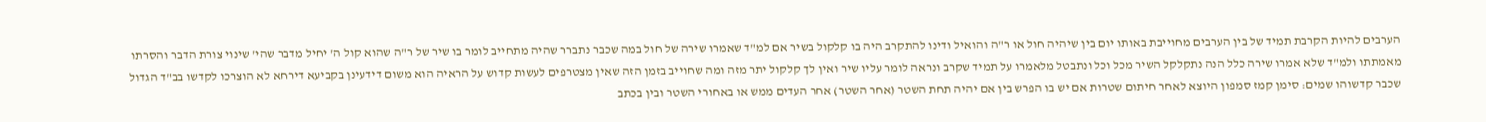הערבים להיות הקרבת תמיד של בין הערבים מחוייבת באותו יום בין שיהיה חול או ר"ה והואיל ודינו להתקרב היה בו קלקול בשיר אם למ"ד שאמרו שירה של חול במה שכבר נתברר שהיה מתחייב לומר בו שיר של ר"ה שהוא קול ה' יחיל מדבר שהי' שינוי צורת הדבר והסרתו מאמתתו ולמ"ד שלא אמרו שירה כלל הנה נתקלקל השיר מכל וכל ונתבטל מלאמרו על תמיד שקרב ונראה לומר עליו שיר ואין לך קלקול יתר מזה ומה שחוייב בזמן הזה שאין מצטרפים לעשות קדוש על הראיה הוא משום דידעינן בקביעא דירחא לא הוצרכו לקדשו בב"ד הגדול שכבר קדשוהו שמים: סימן קמז סמפון היוצא לאחר חיתום שטרות אם יש בו הפרש בין אם יהיה תחת השטר (אחר השטר) אחר העדים ממש או באחורי השטר ובין בכתב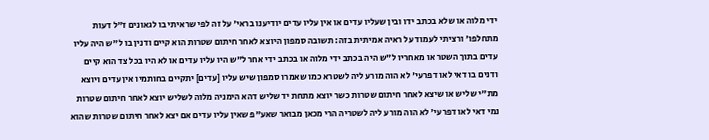ידי מלוה או שלא בכתב ידו ובין שעליו עדים או אין עליו עדים יודיענו בראי' על זה לפי שראיתי בו לגאונים ז"ל דעות מתחלפו' ורציתי לעמוד על ראיה אמיתית בזה: תשובה סמפון היוצא לאחר חיתום שטרות הוא קיים ודנין בו ל"ש היה עליו עדים בתוך השטר או מאחריו ל"ש היה בכתב ידי מלוה או בכתב ידי אחר ל"ש היו עליו עדים או לא היו בכל צד הוא קיים ודנים בו דאי לאו דפרעי' לא הוה מורע ליה לשטרא כמו שאמרו סמפון שיש עליו [עדים] יתקיים בחותמיו אין עדים ויוצא מת"י שליש או שיצא לאחר חיתום שטרות כשר יוצא מתחת יד שליש דהא הימניה מלוה לשליש יוצא לאחר חיתום שטרות נמי דאי לאו דפרעי' לא הוה מורע ליה לשטריה הרי מכאן מבואר שאע"פ שאין עליו עדים אם יצא לאחר חיתום שטרות שהוא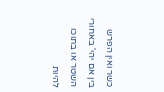כשר ואין הפרש בין אם יהי' באחורי השטר או בתוכו להיות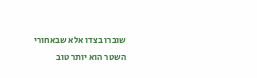שוברו בצדו אלא שבאחורי השטר הוא יותר טוב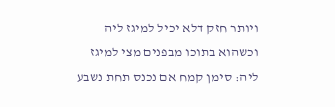ויותר חזק דלא יכיל למיגז ליה וכשהוא בתוכו מבפנים מצי למיגז ליה: סימן קמח אם נכנס תחת נשבע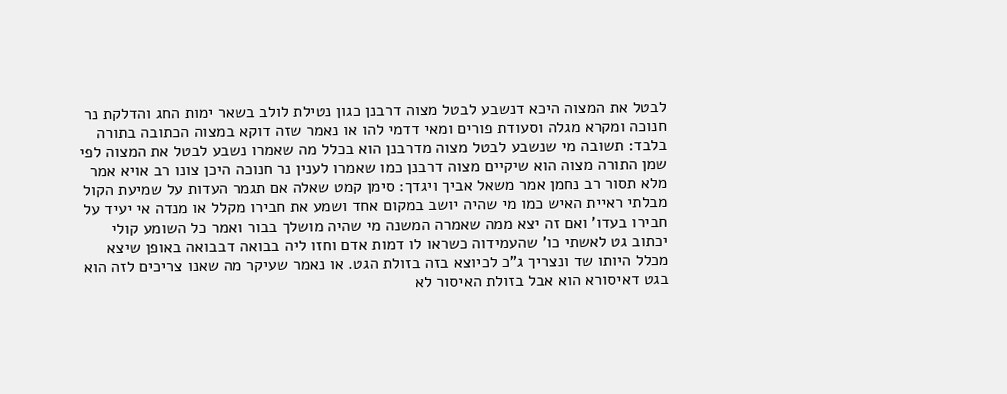לבטל את המצוה היכא דנשבע לבטל מצוה דרבנן כגון נטילת לולב בשאר ימות החג והדלקת נר חנוכה ומקרא מגלה וסעודת פורים ומאי דדמי להו או נאמר שזה דוקא במצוה הכתובה בתורה בלבד: תשובה מי שנשבע לבטל מצוה מדרבנן הוא בכלל מה שאמרו נשבע לבטל את המצוה לפי שמן התורה מצוה הוא שיקיים מצוה דרבנן כמו שאמרו לענין נר חנוכה היכן צונו רב אויא אמר מלא תסור רב נחמן אמר משאל אביך ויגדך: סימן קמט שאלה אם תגמר העדות על שמיעת הקול מבלתי ראיית האיש כמו מי שהיה יושב במקום אחד ושמע את חבירו מקלל או מנדה אי יעיד על חבירו בעדו' ואם זה יצא ממה שאמרה המשנה מי שהיה מושלך בבור ואמר כל השומע קולי יכתוב גט לאשתי כו' שהעמידוה כשראו לו דמות אדם וחזו ליה בבואה דבבואה באופן שיצא מכלל היותו שד ונצריך ג"כ לכיוצא בזה בזולת הגט. או נאמר שעיקר מה שאנו צריכים לזה הוא בגט דאיסורא הוא אבל בזולת האיסור לא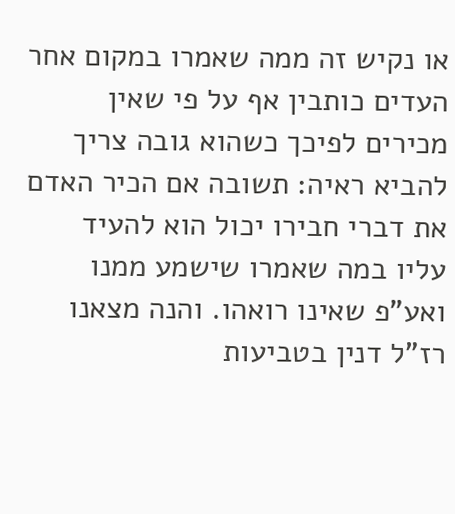או נקיש זה ממה שאמרו במקום אחר העדים כותבין אף על פי שאין מכירים לפיכך כשהוא גובה צריך להביא ראיה: תשובה אם הכיר האדם את דברי חבירו יכול הוא להעיד עליו במה שאמרו שישמע ממנו ואע"פ שאינו רואהו. והנה מצאנו רז"ל דנין בטביעות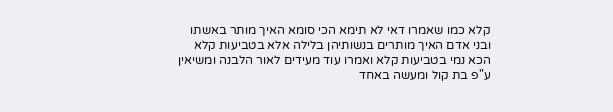קלא כמו שאמרו דאי לא תימא הכי סומא האיך מותר באשתו ובני אדם האיך מותרים בנשותיהן בלילה אלא בטביעות קלא הכא נמי בטביעות קלא ואמרו עוד מעידים לאור הלבנה ומשיאין ע"פ בת קול ומעשה באחד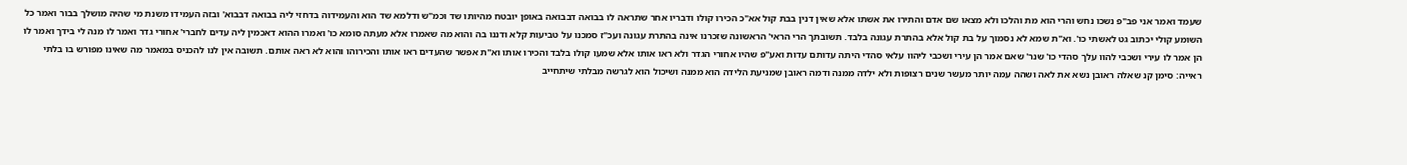שעמד ואמר אני פב"פ נשכו נחש והרי הוא מת והלכו ולא מצאו שם אדם והתירו את אשתו אלא שאין דנין בבת קול אא"כ הכירו קולו ודבריו אחר שתראה לו בבואה דבבואה באופן יובטח מהיותו שד וכמ"ש ודלמא שד הוא והעמידוה בדחזי ליה בבואה דבבוא' ובזה העמידו משנת מי שהיה מושלך בבור ואמר כל השומע קולי יכתוב גט לאשתי כו'. וא"ת שמא לא נסמוך על בת קול אלא בהתרת עגונה בלבד. תשובתך הרי הראי' הראשונה שזכרנו אינה בהתרת עגונה ועכ"ז סמכנו על טביעות קלא ודננו בה והוא מה שאמרו אלא מעתה סומא כו' ואמרו ההוא דאכמין ליה עדים לחברי' אחורי גדר ואמר לו מנה לי בידך ואמר לו הן אמר לו עירי ושכבי להוו עלך סהדי כו' שנר' שאם אמר הן עירי ושכבי ליהוו עלאי סהדי היתה עדותם עדות ואע"פ שהיו אחורי הגדר ולא ראו אותו אלא שמעו קולו בלבד והכירו אותו וא"ת אפשר שהעדים ראו אותו והכירוהו והוא לא ראה אותם. תשובה אין לנו להכניס במאמר מה שאינו מפורש בו בלתי ראייה: סימן קנ שאלה ראובן נשא את לאה ושהה עמה יותר מעשר שנים רצופות ולא ילדה ממנה ודמה ראובן שמניעת הלידה הוא ממנה ושיכול הוא לגרשה מבלתי שיתחייב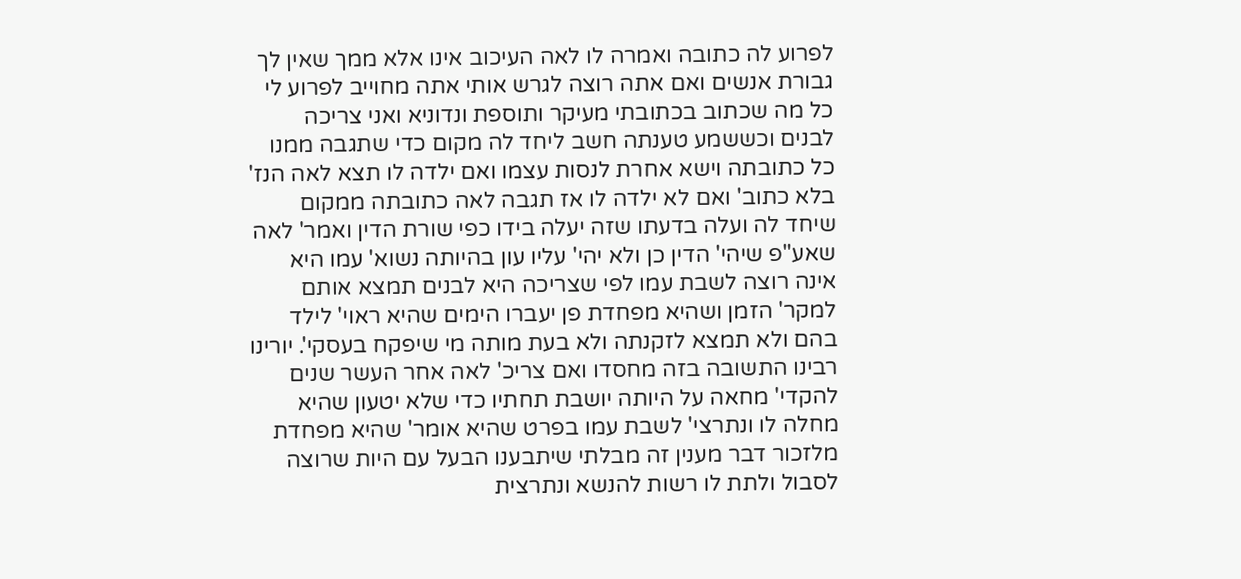לפרוע לה כתובה ואמרה לו לאה העיכוב אינו אלא ממך שאין לך גבורת אנשים ואם אתה רוצה לגרש אותי אתה מחוייב לפרוע לי כל מה שכתוב בכתובתי מעיקר ותוספת ונדוניא ואני צריכה לבנים וכששמע טענתה חשב ליחד לה מקום כדי שתגבה ממנו כל כתובתה וישא אחרת לנסות עצמו ואם ילדה לו תצא לאה הנז' בלא כתוב' ואם לא ילדה לו אז תגבה לאה כתובתה ממקום שיחד לה ועלה בדעתו שזה יעלה בידו כפי שורת הדין ואמר' לאה שאע"פ שיהי' הדין כן ולא יהי' עליו עון בהיותה נשוא' עמו היא אינה רוצה לשבת עמו לפי שצריכה היא לבנים תמצא אותם למקר' הזמן ושהיא מפחדת פן יעברו הימים שהיא ראוי' לילד בהם ולא תמצא לזקנתה ולא בעת מותה מי שיפקח בעסקי'. יורינו רבינו התשובה בזה מחסדו ואם צריכ' לאה אחר העשר שנים להקדי' מחאה על היותה יושבת תחתיו כדי שלא יטעון שהיא מחלה לו ונתרצי' לשבת עמו בפרט שהיא אומר' שהיא מפחדת מלזכור דבר מענין זה מבלתי שיתבענו הבעל עם היות שרוצה לסבול ולתת לו רשות להנשא ונתרצית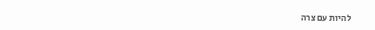להיות עם צרה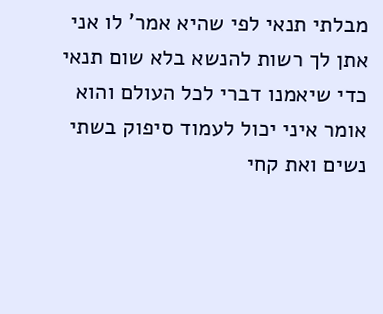מבלתי תנאי לפי שהיא אמר' לו אני אתן לך רשות להנשא בלא שום תנאי כדי שיאמנו דברי לכל העולם והוא אומר איני יכול לעמוד סיפוק בשתי נשים ואת קחי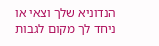הנדוניא שלך וצאי או ניחד לך מקום לגבות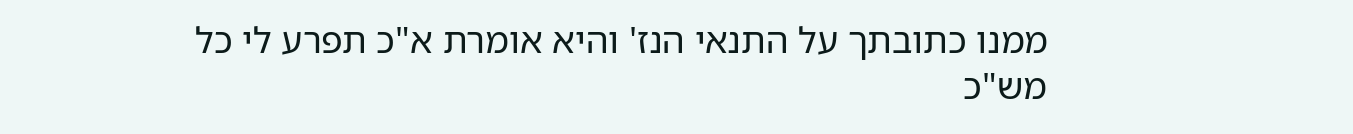ממנו כתובתך על התנאי הנז' והיא אומרת א"כ תפרע לי כל מש"כ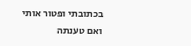בכתובתי ופטור אותי ואם טענתה